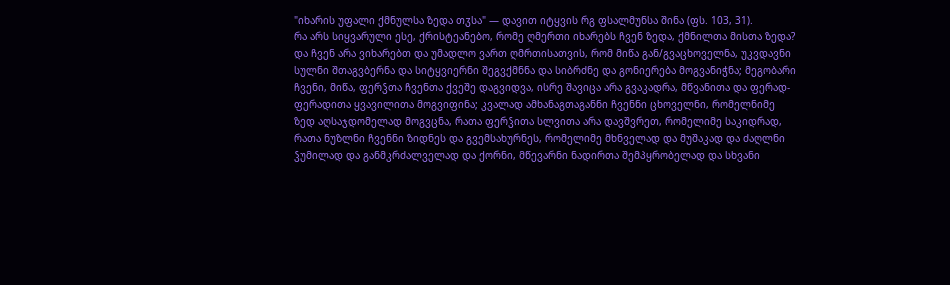"იხარის უფალი ქმნულსა ზედა თჳსა" — დავით იტყვის რგ ფსალმუნსა შინა (ფს. 103, 31).
რა არს სიყვარული ესე, ქრისტეანებო, რომე ღმერთი იხარებს ჩვენ ზედა, ქმნილთა მისთა ზედა?
და ჩვენ არა ვიხარებთ და უმადლო ვართ ღმრთისათვის, რომ მიწა გან/გვაცხოველნა, უკვდავნი სულნი შთაგვბერნა და სიტყვიერნი შეგვქმნნა და სიბრძნე და გონიერება მოგვანიჭნა; მეგობარი ჩვენი, მიწა, ფერჴთა ჩვენთა ქვეშე დაგვიდვა, ისრე შავიცა არა გვაკადრა, მწვანითა და ფერად-ფერადითა ყვავილითა მოგვიფინა; კვალად ამხანაგთაგანნი ჩვენნი ცხოველნი, რომელნიმე ზედ აღსაჯდომელად მოგვცნა, რათა ფერჴითა სლვითა არა დავშვრეთ, რომელიმე საკიდრად, რათა ნუზლნი ჩვენნი ზიდნეს და გვემსახურნეს, რომელიმე მხნველად და მუშაკად და ძაღლნი ჴუმილად და განმკრძალველად და ქორნი, მწევარნი ნადირთა შემპყრობელად და სხვანი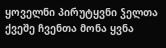ყოველნი პირუტყვნი ჴელთა ქვეშე ჩვენთა მონა ყვნა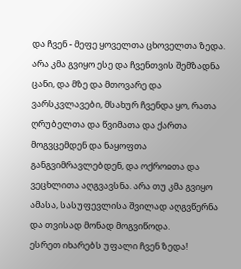და ჩვენ - მეფე ყოველთა ცხოველთა ზედა. არა კმა გვიყო ესე და ჩვენთვის შემზადნა ცანი, და მზე და მთოვარე და ვარსკვლავები, მსახურ ჩვენდა ყო, რათა ღრუბელთა და წვიმათა და ქართა მოგვცემდენ და ნაყოფთა განგვიმრავლებდენ, და ოქროჲთა და ვეცხლითა აღგვავსნა. არა თუ კმა გვიყო ამასა, სასუფევლისა შვილად აღგვწერნა და თვისად მონად მოგვიწოდა.
ესრეთ იხარებს უფალი ჩვენ ზედა!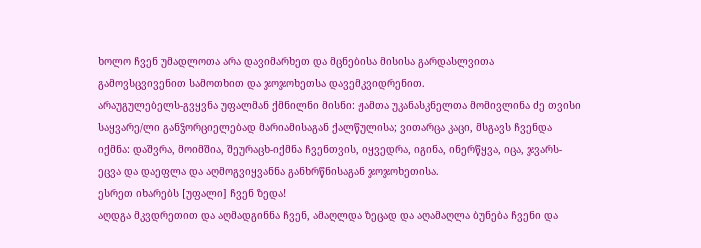ხოლო ჩვენ უმადლოთა არა დავიმარხეთ და მცნებისა მისისა გარდასლვითა გამოვსცვივენით სამოთხით და ჯოჯოხეთსა დავემკვიდრენით.
არაუგულებელს-გვყვნა უფალმან ქმნილნი მისნი: ჟამთა უკანასკნელთა მომივლინა ძე თვისი საყვარე/ლი განჴორციელებად მარიამისაგან ქალწულისა; ვითარცა კაცი, მსგავს ჩვენდა იქმნა: დაშვრა, მოიმშია, შეურაცხ-იქმნა ჩვენთვის, იყვედრა, იგინა, ინერწყვა, იცა, ჯვარს-ეცვა და დაეფლა და აღმოგვიყვანნა განხრწნისაგან ჯოჯოხეთისა.
ესრეთ იხარებს [უფალი] ჩვენ ზედა!
აღდგა მკვდრეთით და აღმადგინნა ჩვენ, ამაღლდა ზეცად და აღამაღლა ბუნება ჩვენი და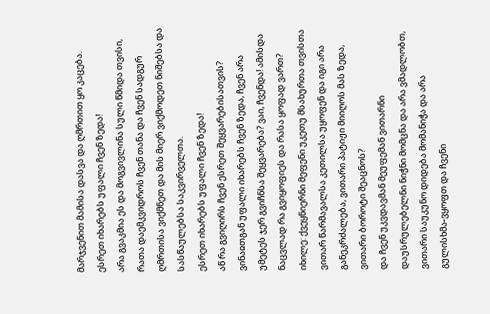მარჯვენით მამისა დასვა და ღმრთით ყო კაცება.
ესრეთ იხარებს უფალი ჩვენ ზედა!
არა გვაკმია ეს და მოგვივლინა სული წმიდა თვისი, რათა დაემკვიდროს ჩვენ თანა და ჩვენ სადგურ ღმრთისა ვიქმნეთ და მის მიერ ვიქმოდეთ ნიშებსა და სასწაულებსა საკვირველთა.
ესრეთ იხარებს უფალი ჩვენ ზედა!
აწ რა გვიღირს ჩვენ ესრეთ შეყვარებისათვის? ვინაჲთგან უფალი იხარებს ჩვენ ზედა, ჩვენ არა უმეტეს ჯერ გვიჩნსა შეყვარება? ვაი, ჩვენდა! ამისდა ნაცვლად რა გვიყოფიეს და რასა ყოფად ვართ?
იხილე: ქვეყნიერნი მეფენი უკეთუ მსახურთა თვისთა ვითარ წარმავალსა კეთილსა უყოფენ და იგი არა განეკრძალება, ვითარი პატიჟი მიიღოს მას ზედა, ვითარი ბოროტი შეაცნოს?
და ჩვენ უკვდავმან მეუფემან ვითარნი დაუსრულებელნი ნიჭნი მომცნა და არა ვმადლობთ, ვითარი საუკუნო დიდება მომანიჭა და არა გულისხმა-ვყოფთ და ჩვენი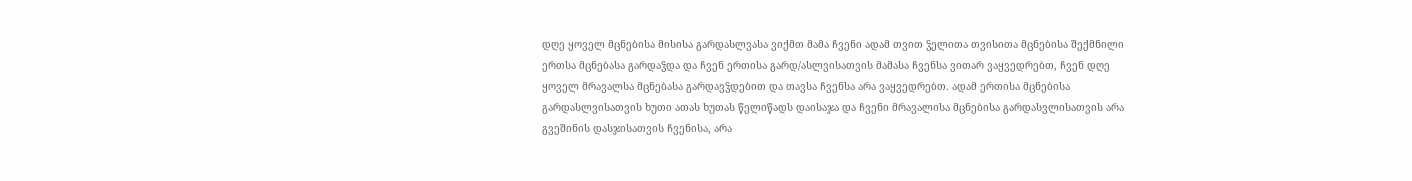დღე ყოველ მცნებისა მისისა გარდასლვასა ვიქმთ მამა ჩვენი ადამ თვით ჴელითა თვისითა მცნებისა შექმნილი ერთსა მცნებასა გარდაჴდა და ჩვენ ერთისა გარდ/ასლვისათვის მამასა ჩვენსა ვითარ ვაყვედრებთ, ჩვენ დღე ყოველ მრავალსა მცნებასა გარდავჴდებით და თავსა ჩვენსა არა ვაყვედრებთ. ადამ ერთისა მცნებისა გარდასლვისათვის ხუთი ათას ხუთას წელიწადს დაისაჯა და ჩვენი მრავალისა მცნებისა გარდასვლისათვის არა გვეშინის დასჯისათვის ჩვენისა, არა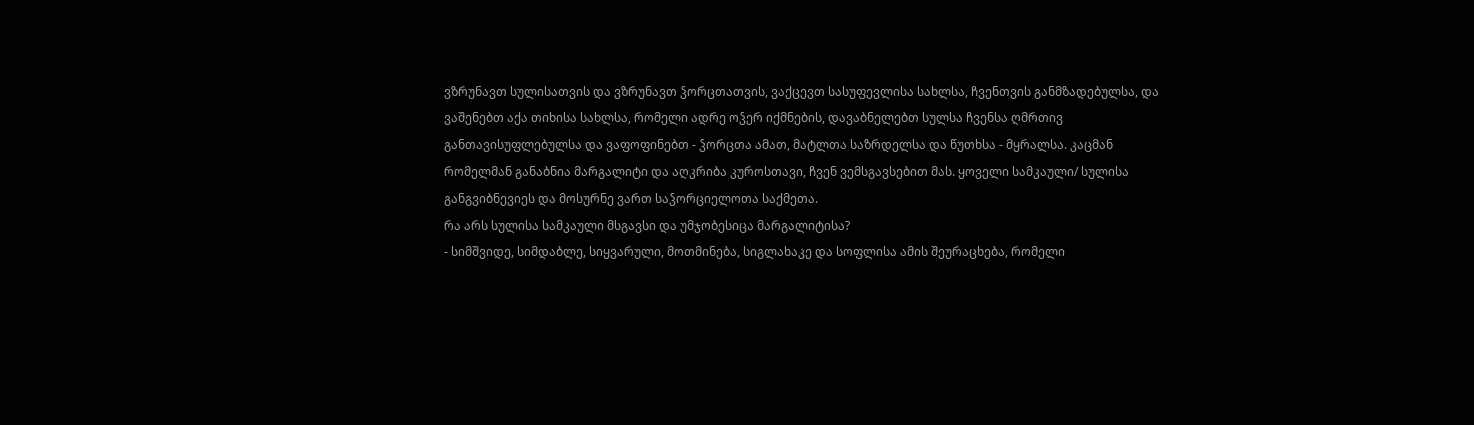ვზრუნავთ სულისათვის და ვზრუნავთ ჴორცთათვის, ვაქცევთ სასუფევლისა სახლსა, ჩვენთვის განმზადებულსა, და ვაშენებთ აქა თიხისა სახლსა, რომელი ადრე ოჴერ იქმნების, დავაბნელებთ სულსა ჩვენსა ღმრთივ განთავისუფლებულსა და ვაფოფინებთ - ჴორცთა ამათ, მატლთა საზრდელსა და წუთხსა - მყრალსა. კაცმან რომელმან განაბნია მარგალიტი და აღკრიბა კუროსთავი, ჩვენ ვემსგავსებით მას. ყოველი სამკაული/ სულისა განგვიბნევიეს და მოსურნე ვართ საჴორციელოთა საქმეთა.
რა არს სულისა სამკაული მსგავსი და უმჯობესიცა მარგალიტისა?
- სიმშვიდე, სიმდაბლე, სიყვარული, მოთმინება, სიგლახაკე და სოფლისა ამის შეურაცხება, რომელი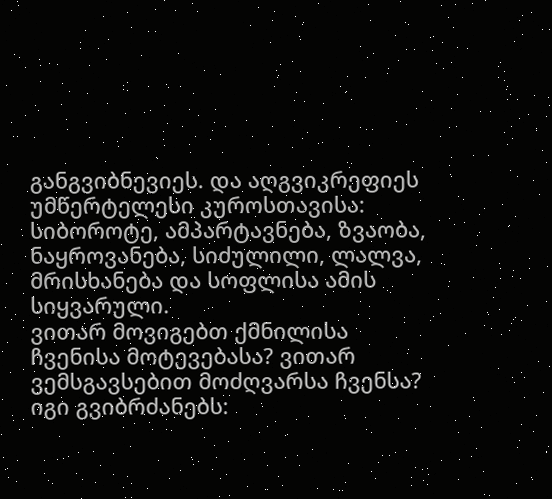განგვიბნევიეს. და აღგვიკრეფიეს უმწერტელესი კუროსთავისა: სიბოროტე, ამპარტავნება, ზვაობა, ნაყროვანება, სიძულილი, ლალვა, მრისხანება და სოფლისა ამის სიყვარული.
ვითარ მოვიგებთ ქმნილისა ჩვენისა მოტევებასა? ვითარ ვემსგავსებით მოძღვარსა ჩვენსა? იგი გვიბრძანებს: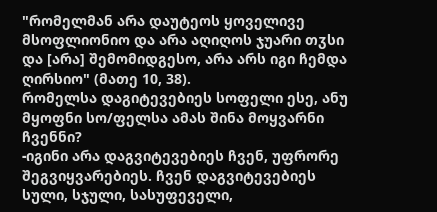"რომელმან არა დაუტეოს ყოველივე მსოფლიონიო და არა აღიღოს ჯუარი თჳსი და [არა] შემომიდგესო, არა არს იგი ჩემდა ღირსიო" (მათე 10, 38).
რომელსა დაგიტევებიეს სოფელი ესე, ანუ მყოფნი სო/ფელსა ამას შინა მოყვარნი ჩვენნი?
-იგინი არა დაგვიტევებიეს ჩვენ, უფრორე შეგვიყვარებიეს. ჩვენ დაგვიტევებიეს სული, სჯული, სასუფეველი,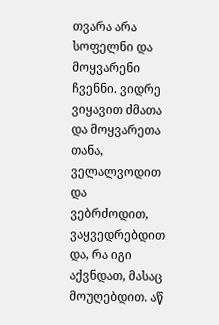თვარა არა სოფელნი და მოყვარენი ჩვენნი. ვიდრე ვიყავით ძმათა და მოყვარეთა თანა, ველალვოდით და ვებრძოდით, ვაყვედრებდით და, რა იგი აქვნდათ, მასაც მოუღებდით. აწ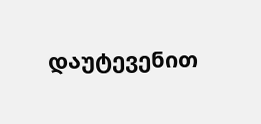დაუტევენით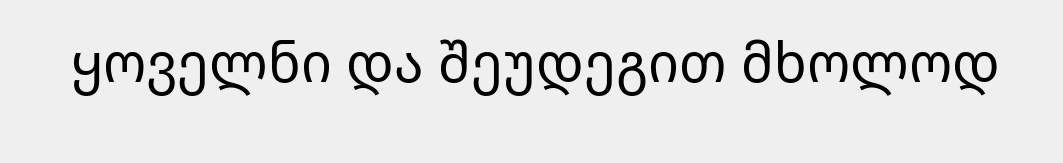ყოველნი და შეუდეგით მხოლოდ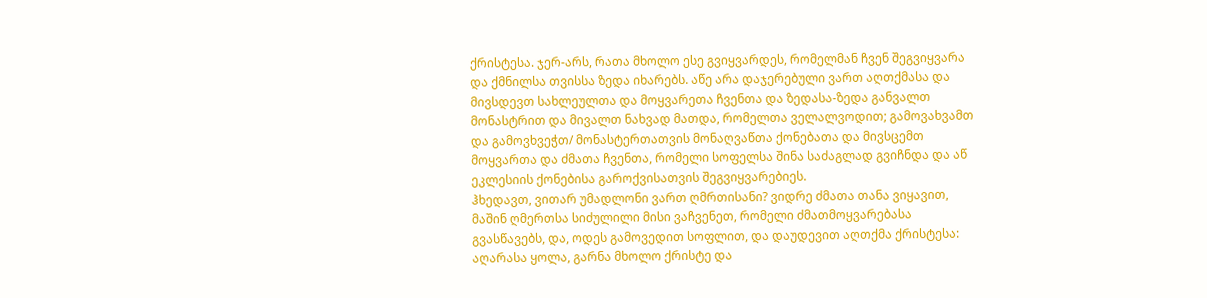ქრისტესა. ჯერ-არს, რათა მხოლო ესე გვიყვარდეს, რომელმან ჩვენ შეგვიყვარა და ქმნილსა თვისსა ზედა იხარებს. აწე არა დაჯერებული ვართ აღთქმასა და მივსდევთ სახლეულთა და მოყვარეთა ჩვენთა და ზედასა-ზედა განვალთ მონასტრით და მივალთ ნახვად მათდა, რომელთა ველალვოდით; გამოვახვამთ და გამოვხვეჭთ/ მონასტერთათვის მონაღვაწთა ქონებათა და მივსცემთ მოყვართა და ძმათა ჩვენთა, რომელი სოფელსა შინა საძაგლად გვიჩნდა და აწ ეკლესიის ქონებისა გაროქვისათვის შეგვიყვარებიეს.
ჰხედავთ, ვითარ უმადლონი ვართ ღმრთისანი? ვიდრე ძმათა თანა ვიყავით, მაშინ ღმერთსა სიძულილი მისი ვაჩვენეთ, რომელი ძმათმოყვარებასა გვასწავებს, და, ოდეს გამოვედით სოფლით, და დაუდევით აღთქმა ქრისტესა: აღარასა ყოლა, გარნა მხოლო ქრისტე და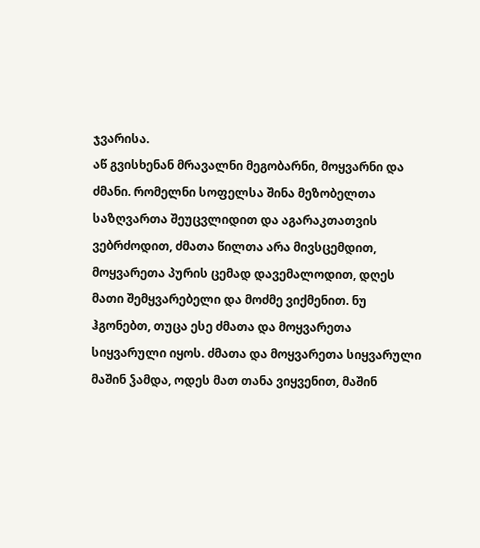ჯვარისა.
აწ გვისხენან მრავალნი მეგობარნი, მოყვარნი და ძმანი. რომელნი სოფელსა შინა მეზობელთა საზღვართა შეუცვლიდით და აგარაკთათვის ვებრძოდით, ძმათა წილთა არა მივსცემდით, მოყვარეთა პურის ცემად დავემალოდით, დღეს მათი შემყვარებელი და მოძმე ვიქმენით. ნუ ჰგონებთ, თუცა ესე ძმათა და მოყვარეთა სიყვარული იყოს. ძმათა და მოყვარეთა სიყვარული მაშინ ჴამდა, ოდეს მათ თანა ვიყვენით, მაშინ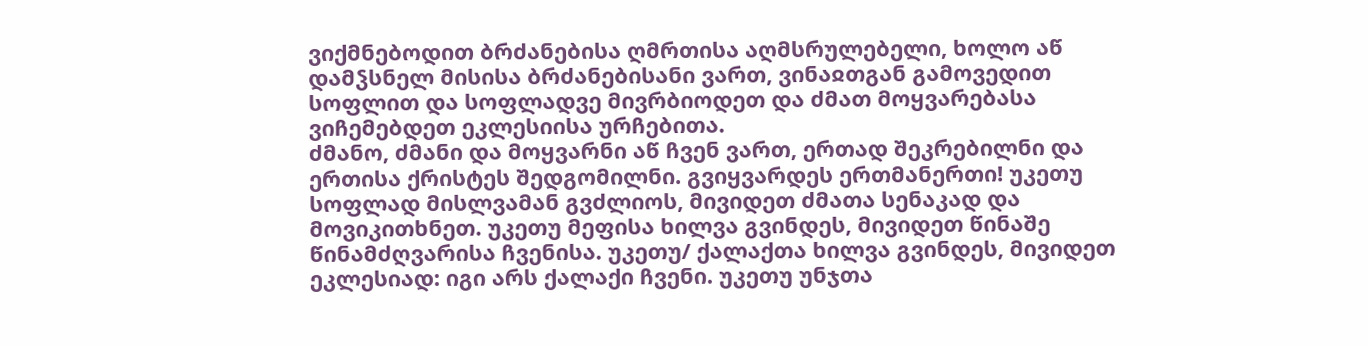ვიქმნებოდით ბრძანებისა ღმრთისა აღმსრულებელი, ხოლო აწ დამჴსნელ მისისა ბრძანებისანი ვართ, ვინაჲთგან გამოვედით სოფლით და სოფლადვე მივრბიოდეთ და ძმათ მოყვარებასა ვიჩემებდეთ ეკლესიისა ურჩებითა.
ძმანო, ძმანი და მოყვარნი აწ ჩვენ ვართ, ერთად შეკრებილნი და ერთისა ქრისტეს შედგომილნი. გვიყვარდეს ერთმანერთი! უკეთუ სოფლად მისლვამან გვძლიოს, მივიდეთ ძმათა სენაკად და მოვიკითხნეთ. უკეთუ მეფისა ხილვა გვინდეს, მივიდეთ წინაშე წინამძღვარისა ჩვენისა. უკეთუ/ ქალაქთა ხილვა გვინდეს, მივიდეთ ეკლესიად: იგი არს ქალაქი ჩვენი. უკეთუ უნჯთა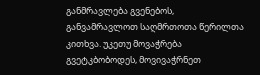განმრავლება გვენებოს, განვამრავლოთ საღმრთოთა წერილთა კითხვა. უკეთუ მოვაჭრება გვეტკბობოდეს, მოვივაჭრნეთ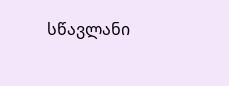სწავლანი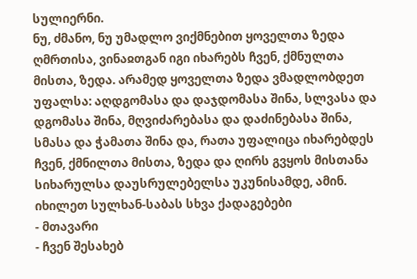სულიერნი.
ნუ, ძმანო, ნუ უმადლო ვიქმნებით ყოველთა ზედა ღმრთისა, ვინაჲთგან იგი იხარებს ჩვენ, ქმნულთა მისთა, ზედა. არამედ ყოველთა ზედა ვმადლობდეთ უფალსა: აღდგომასა და დაჯდომასა შინა, სლვასა და დგომასა შინა, მღვიძარებასა და დაძინებასა შინა, სმასა და ჭამათა შინა და, რათა უფალიცა იხარებდეს ჩვენ, ქმნილთა მისთა, ზედა და ღირს გვყოს მისთანა სიხარულსა დაუსრულებელსა უკუნისამდე, ამინ.
იხილეთ სულხან-საბას სხვა ქადაგებები
- მთავარი
- ჩვენ შესახებ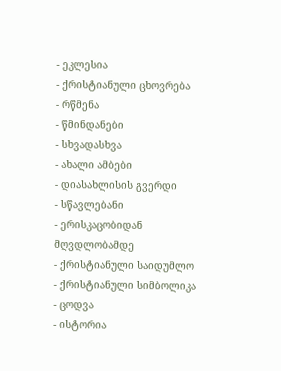- ეკლესია
- ქრისტიანული ცხოვრება
- რწმენა
- წმინდანები
- სხვადასხვა
- ახალი ამბები
- დიასახლისის გვერდი
- სწავლებანი
- ერისკაცობიდან მღვდლობამდე
- ქრისტიანული საიდუმლო
- ქრისტიანული სიმბოლიკა
- ცოდვა
- ისტორია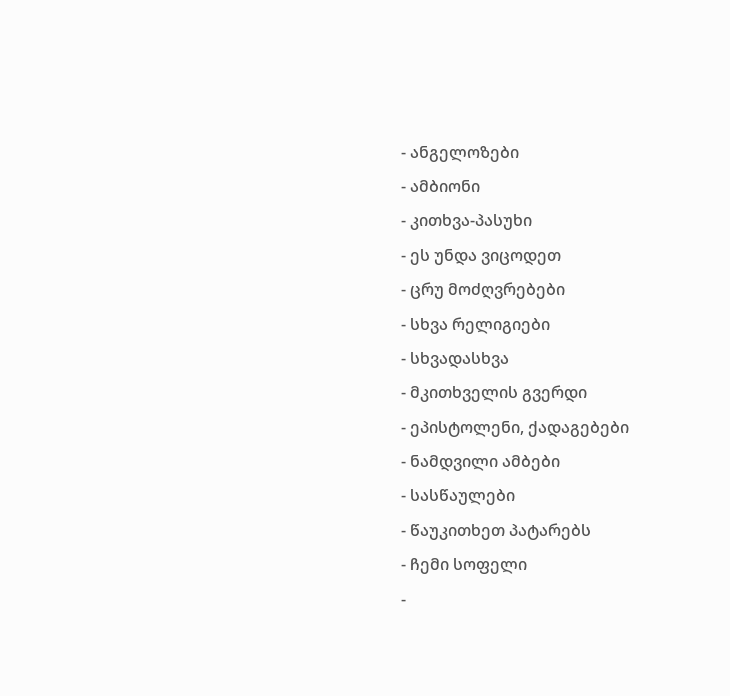- ანგელოზები
- ამბიონი
- კითხვა-პასუხი
- ეს უნდა ვიცოდეთ
- ცრუ მოძღვრებები
- სხვა რელიგიები
- სხვადასხვა
- მკითხველის გვერდი
- ეპისტოლენი, ქადაგებები
- ნამდვილი ამბები
- სასწაულები
- წაუკითხეთ პატარებს
- ჩემი სოფელი
-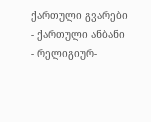ქართული გვარები
- ქართული ანბანი
- რელიგიურ-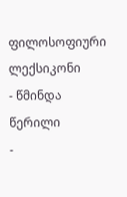ფილოსოფიური ლექსიკონი
- წმინდა წერილი
-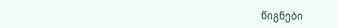წიგნები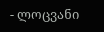- ლოცვანი